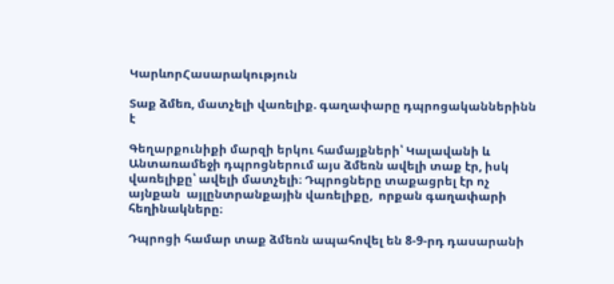ԿարևորՀասարակություն

Տաք ձմեռ, մատչելի վառելիք. գաղափարը դպրոցականներինն է

Գեղարքունիքի մարզի երկու համայքների՝ Կալավանի և Անտառամեջի դպրոցներում այս ձմեռն ավելի տաք էր, իսկ վառելիքը՝ ավելի մատչելի։ Դպրոցները տաքացրել էր ոչ այնքան  այլընտրանքային վառելիքը,  որքան գաղափարի հեղինակները։

Դպրոցի համար տաք ձմեռն ապահովել են 8-9-րդ դասարանի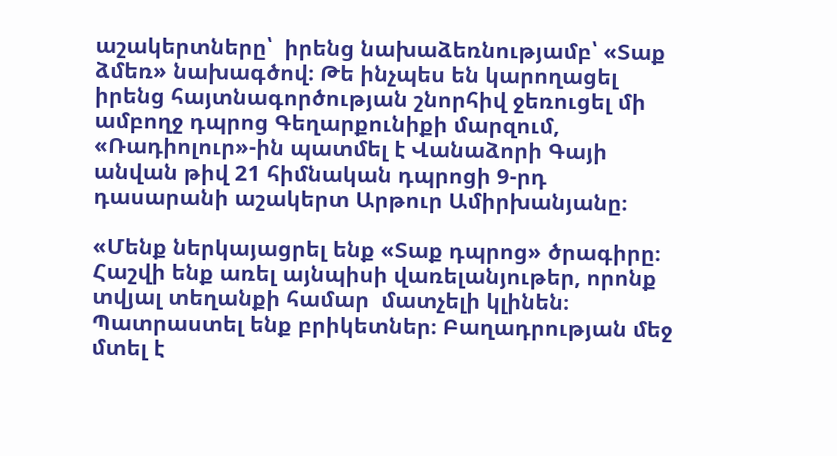աշակերտները՝  իրենց նախաձեռնությամբ՝ «Տաք ձմեռ» նախագծով։ Թե ինչպես են կարողացել իրենց հայտնագործության շնորհիվ ջեռուցել մի ամբողջ դպրոց Գեղարքունիքի մարզում, «Ռադիոլուր»-ին պատմել է Վանաձորի Գայի անվան թիվ 21 հիմնական դպրոցի 9-րդ դասարանի աշակերտ Արթուր Ամիրխանյանը։

«Մենք ներկայացրել ենք «Տաք դպրոց» ծրագիրը։ Հաշվի ենք առել այնպիսի վառելանյութեր, որոնք տվյալ տեղանքի համար  մատչելի կլինեն։ Պատրաստել ենք բրիկետներ։ Բաղադրության մեջ մտել է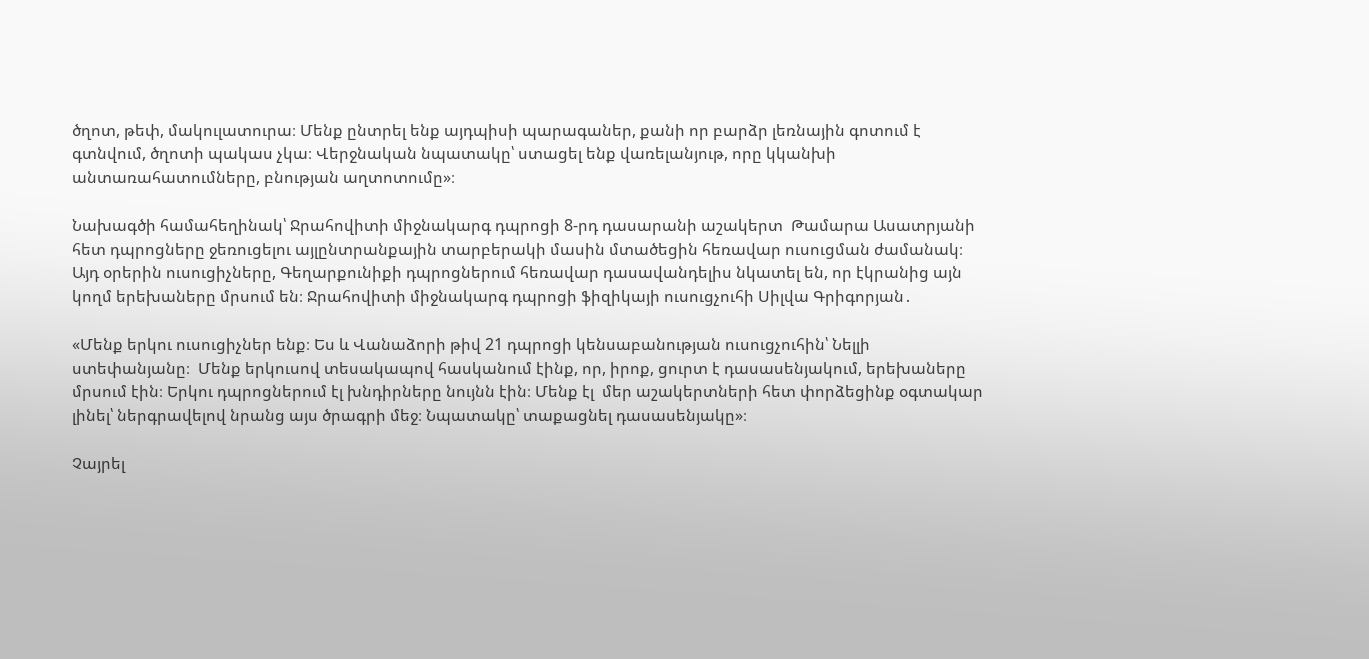ծղոտ, թեփ, մակուլատուրա։ Մենք ընտրել ենք այդպիսի պարագաներ, քանի որ բարձր լեռնային գոտում է գտնվում, ծղոտի պակաս չկա։ Վերջնական նպատակը՝ ստացել ենք վառելանյութ, որը կկանխի անտառահատումները, բնության աղտոտումը»։

Նախագծի համահեղինակ՝ Ջրահովիտի միջնակարգ դպրոցի 8-րդ դասարանի աշակերտ  Թամարա Ասատրյանի հետ դպրոցները ջեռուցելու այլընտրանքային տարբերակի մասին մտածեցին հեռավար ուսուցման ժամանակ։ Այդ օրերին ուսուցիչները, Գեղարքունիքի դպրոցներում հեռավար դասավանդելիս նկատել են, որ էկրանից այն կողմ երեխաները մրսում են։ Ջրահովիտի միջնակարգ դպրոցի ֆիզիկայի ուսուցչուհի Սիլվա Գրիգորյան․

«Մենք երկու ուսուցիչներ ենք։ Ես և Վանաձորի թիվ 21 դպրոցի կենսաբանության ուսուցչուհին՝ Նելլի ստեփանյանը։  Մենք երկուսով տեսակապով հասկանում էինք, որ, իրոք, ցուրտ է դասասենյակում, երեխաները մրսում էին։ Երկու դպրոցներում էլ խնդիրները նույնն էին։ Մենք էլ  մեր աշակերտների հետ փորձեցինք օգտակար լինել՝ ներգրավելով նրանց այս ծրագրի մեջ։ Նպատակը՝ տաքացնել դասասենյակը»։

Չայրել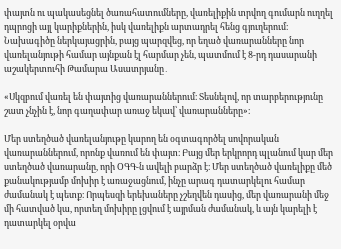փայտն ու պակասեցնել ծառահատումները, վառելիքին տրվող գումարն ուղղել դպրոցի այլ կարիքներին, իսկ վառելիքն արտադրել հենց գյուղերում։ Նախագիծը ներկայացրին, բայց պարզվեց, որ եղած վառարանները նոր վառելանյութի համար այնքան էլ հարմար չեն, պատմում է 8-րդ դասարանի աշակերտուհի Թամարա Ասատրյանը․

«Սկզբում վառել են փայտից վառարաններում։ Տեսնելով, որ տարբերությունը շատ չնչին է, նոր գաղափար առաջ եկավ՝ վառարանները»։

Մեր ստեղծած վառելանյութը կարող են օգտագործել սովորական վառարաններում, որոնք վառում են փայտ։ Բայց մեր երկրորդ պլանում կար մեր ստեղծած վառարանը, որի ՕԳԳ-ն ավելի բարձր է։ Մեր ստեղծած վառելիքը մեծ քանակությամբ մոխիր է առաջացնում, ինչը արագ դատարկելու համար ժամանակ է պետք։ Որպեսզի երեխաները չշեղվեն դասից, մեր վառարանի մեջ մի հատված կա, որտեղ մոխիրը լցվում է այրման ժամանակ, և այն կարելի է դատարկել օրվա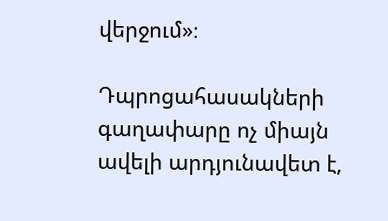վերջում»։

Դպրոցահասակների գաղափարը ոչ միայն ավելի արդյունավետ է,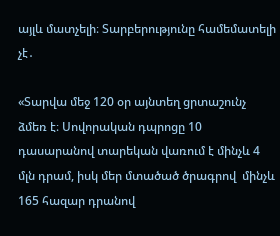այլև մատչելի։ Տարբերությունը համեմատելի չէ․

«Տարվա մեջ 120 օր այնտեղ ցրտաշունչ ձմեռ է։ Սովորական դպրոցը 10 դասարանով տարեկան վառում է մինչև 4 մլն դրամ, իսկ մեր մտածած ծրագրով  մինչև 165 հազար դրանով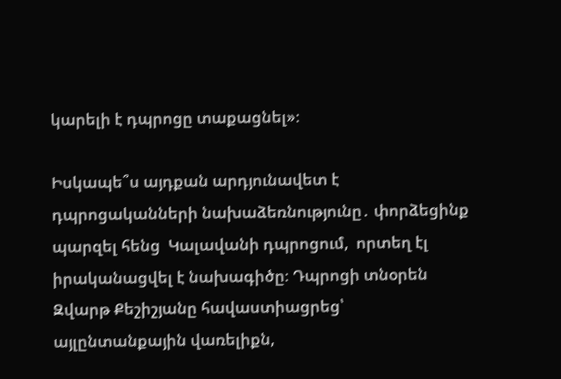կարելի է դպրոցը տաքացնել»։

Իսկապե՞ս այդքան արդյունավետ է դպրոցականների նախաձեռնությունը․ փորձեցինք պարզել հենց  Կալավանի դպրոցում,  որտեղ էլ իրականացվել է նախագիծը։ Դպրոցի տնօրեն Զվարթ Քեշիշյանը հավաստիացրեց՝ այլընտանքային վառելիքն,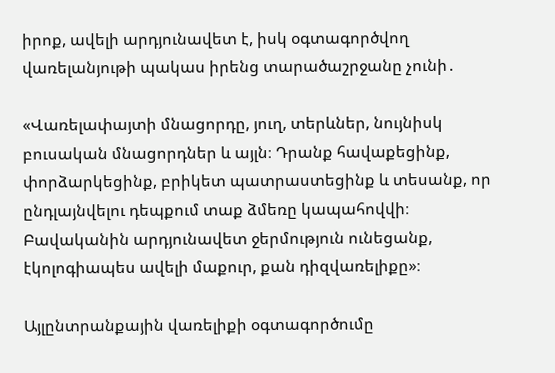իրոք, ավելի արդյունավետ է, իսկ օգտագործվող վառելանյութի պակաս իրենց տարածաշրջանը չունի․

«Վառելափայտի մնացորդը, յուղ, տերևներ, նույնիսկ բուսական մնացորդներ և այլն։ Դրանք հավաքեցինք, փորձարկեցինք, բրիկետ պատրաստեցինք և տեսանք, որ ընդլայնվելու դեպքում տաք ձմեռը կապահովվի։ Բավականին արդյունավետ ջերմություն ունեցանք, էկոլոգիապես ավելի մաքուր, քան դիզվառելիքը»։

Այլընտրանքային վառելիքի օգտագործումը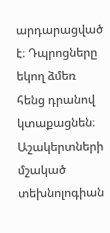արդարացված է։ Դպրոցները եկող ձմեռ հենց դրանով կտաքացնեն։ Աշակերտների մշակած տեխնոլոգիան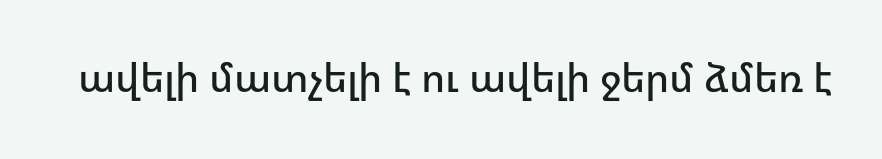ավելի մատչելի է ու ավելի ջերմ ձմեռ է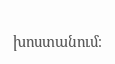խոստանում։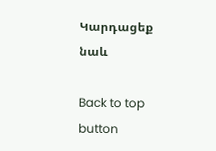Կարդացեք նաև

Back to top button